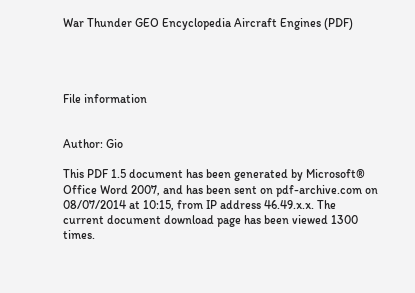War Thunder GEO Encyclopedia Aircraft Engines (PDF)




File information


Author: Gio

This PDF 1.5 document has been generated by Microsoft® Office Word 2007, and has been sent on pdf-archive.com on 08/07/2014 at 10:15, from IP address 46.49.x.x. The current document download page has been viewed 1300 times.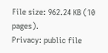File size: 962.24 KB (10 pages).
Privacy: public file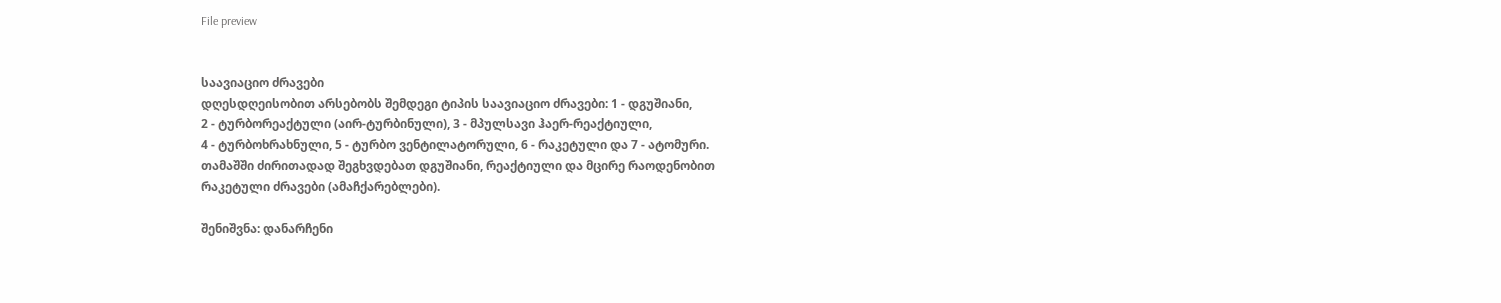File preview


საავიაციო ძრავები
დღესდღეისობით არსებობს შემდეგი ტიპის საავიაციო ძრავები: 1 - დგუშიანი,
2 - ტურბორეაქტული (აირ-ტურბინული), 3 - მპულსავი ჰაერ-რეაქტიული,
4 - ტურბოხრახნული, 5 - ტურბო ვენტილატორული, 6 - რაკეტული და 7 - ატომური.
თამაშში ძირითადად შეგხვდებათ დგუშიანი, რეაქტიული და მცირე რაოდენობით
რაკეტული ძრავები (ამაჩქარებლები).

შენიშვნა: დანარჩენი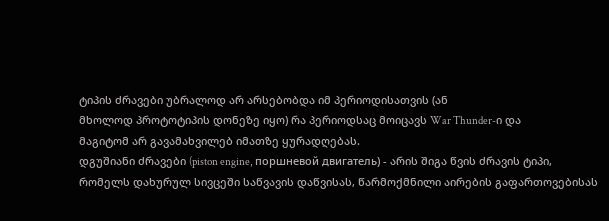ტიპის ძრავები უბრალოდ არ არსებობდა იმ პერიოდისათვის (ან
მხოლოდ პროტოტიპის დონეზე იყო) რა პერიოდსაც მოიცავს War Thunder-ი და
მაგიტომ არ გავამახვილებ იმათზე ყურადღებას.
დგუშიანი ძრავები (piston engine, поршневой двигатель) - არის შიგა წვის ძრავის ტიპი,
რომელს დახურულ სივცეში საწვავის დაწვისას, წარმოქმნილი აირების გაფართოვებისას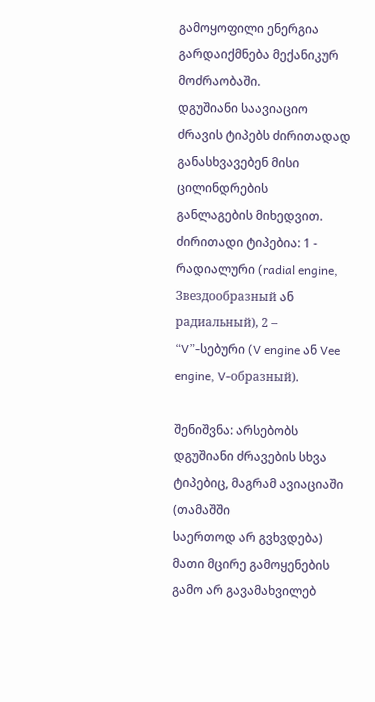გამოყოფილი ენერგია გარდაიქმნება მექანიკურ მოძრაობაში.
დგუშიანი საავიაციო ძრავის ტიპებს ძირითადად განასხვავებენ მისი ცილინდრების
განლაგების მიხედვით. ძირითადი ტიპებია: 1 - რადიალური (radial engine,
Звездообразный ან радиальный), 2 – “V”-სებური (V engine ან Vee engine, V-образный).

შენიშვნა: არსებობს დგუშიანი ძრავების სხვა ტიპებიც, მაგრამ ავიაციაში (თამაშში
საერთოდ არ გვხვდება) მათი მცირე გამოყენების გამო არ გავამახვილებ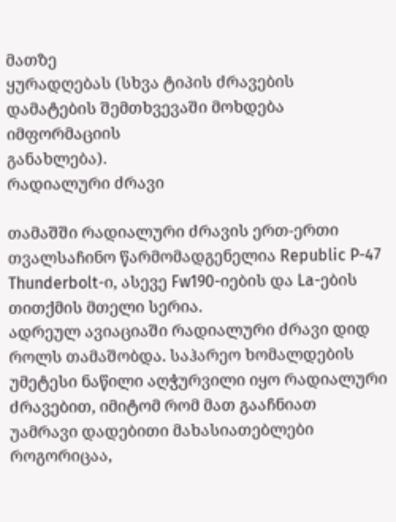მათზე
ყურადღებას (სხვა ტიპის ძრავების დამატების შემთხვევაში მოხდება იმფორმაციის
განახლება).
რადიალური ძრავი

თამაშში რადიალური ძრავის ერთ-ერთი თვალსაჩინო წარმომადგენელია Republic P-47
Thunderbolt-ი, ასევე Fw190-იების და La-ების თითქმის მთელი სერია.
ადრეულ ავიაციაში რადიალური ძრავი დიდ როლს თამაშობდა. საჰარეო ხომალდების
უმეტესი ნაწილი აღჭურვილი იყო რადიალური ძრავებით, იმიტომ რომ მათ გააჩნიათ
უამრავი დადებითი მახასიათებლები როგორიცაა,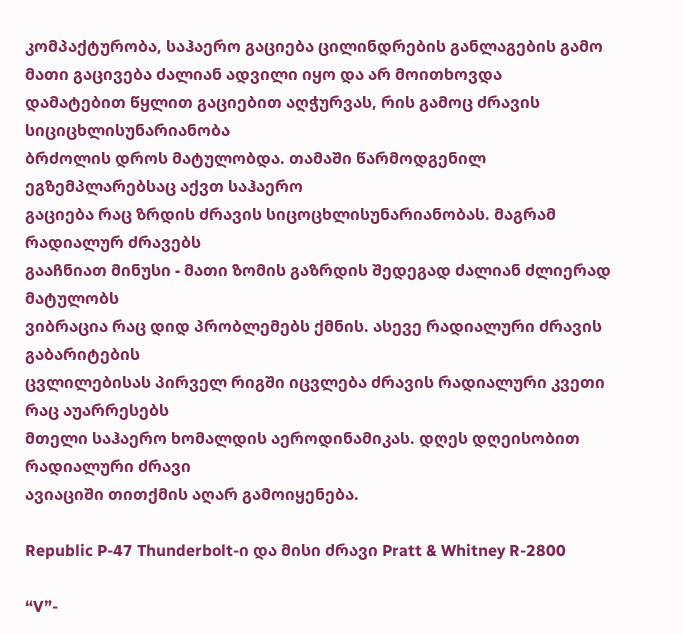კომპაქტურობა, საჰაერო გაციება ცილინდრების განლაგების გამო მათი გაცივება ძალიან ადვილი იყო და არ მოითხოვდა
დამატებით წყლით გაციებით აღჭურვას, რის გამოც ძრავის სიციცხლისუნარიანობა
ბრძოლის დროს მატულობდა. თამაში წარმოდგენილ ეგზემპლარებსაც აქვთ საჰაერო
გაციება რაც ზრდის ძრავის სიცოცხლისუნარიანობას. მაგრამ რადიალურ ძრავებს
გააჩნიათ მინუსი - მათი ზომის გაზრდის შედეგად ძალიან ძლიერად მატულობს
ვიბრაცია რაც დიდ პრობლემებს ქმნის. ასევე რადიალური ძრავის გაბარიტების
ცვლილებისას პირველ რიგში იცვლება ძრავის რადიალური კვეთი რაც აუარრესებს
მთელი საჰაერო ხომალდის აეროდინამიკას. დღეს დღეისობით რადიალური ძრავი
ავიაციში თითქმის აღარ გამოიყენება.

Republic P-47 Thunderbolt-ი და მისი ძრავი Pratt & Whitney R-2800

“V”-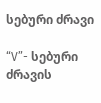სებური ძრავი

“V”- სებური ძრავის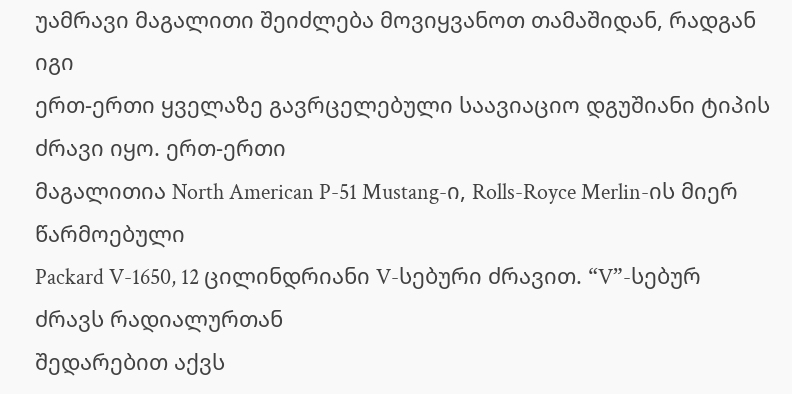უამრავი მაგალითი შეიძლება მოვიყვანოთ თამაშიდან, რადგან იგი
ერთ-ერთი ყველაზე გავრცელებული საავიაციო დგუშიანი ტიპის ძრავი იყო. ერთ-ერთი
მაგალითია North American P-51 Mustang-ი, Rolls-Royce Merlin-ის მიერ წარმოებული
Packard V-1650, 12 ცილინდრიანი V-სებური ძრავით. “V”-სებურ ძრავს რადიალურთან
შედარებით აქვს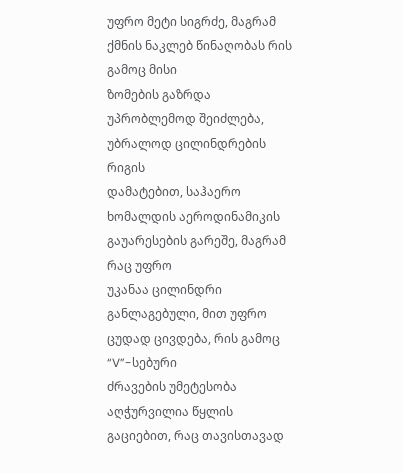უფრო მეტი სიგრძე, მაგრამ ქმნის ნაკლებ წინაღობას რის გამოც მისი
ზომების გაზრდა უპრობლემოდ შეიძლება, უბრალოდ ცილინდრების რიგის
დამატებით, საჰაერო ხომალდის აეროდინამიკის გაუარესების გარეშე, მაგრამ რაც უფრო
უკანაა ცილინდრი განლაგებული, მით უფრო ცუდად ცივდება, რის გამოც “V”-სებური
ძრავების უმეტესობა აღჭურვილია წყლის გაციებით, რაც თავისთავად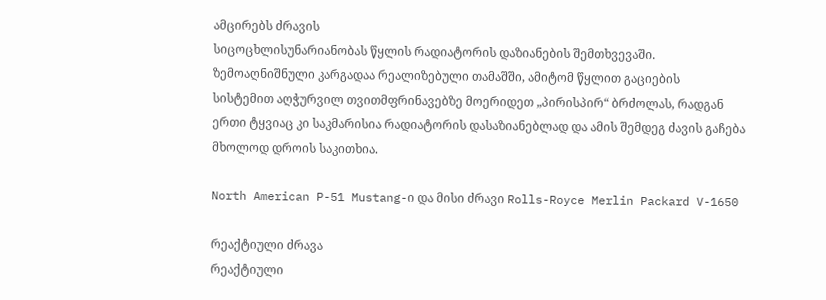ამცირებს ძრავის
სიცოცხლისუნარიანობას წყლის რადიატორის დაზიანების შემთხვევაში.
ზემოაღნიშნული კარგადაა რეალიზებული თამაშში, ამიტომ წყლით გაციების
სისტემით აღჭურვილ თვითმფრინავებზე მოერიდეთ „პირისპირ“ ბრძოლას, რადგან
ერთი ტყვიაც კი საკმარისია რადიატორის დასაზიანებლად და ამის შემდეგ ძავის გაჩება
მხოლოდ დროის საკითხია.

North American P-51 Mustang-ი და მისი ძრავი Rolls-Royce Merlin Packard V-1650

რეაქტიული ძრავა
რეაქტიული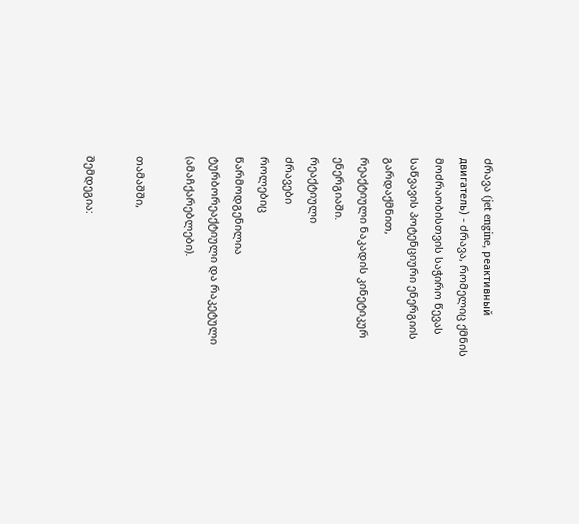ძრავა (jet engine, реактивный двигатель) - ძრავა, რომელიც ქმნის
მოძრაობისთვის საჭირო წევას საწვავის პოტენციური ენერგიის გარდაქმნით,
რეაქტიული ნაკადის კინეტიკურ ენერგიაში.
რეაქტიული
ძრავები
როლებიც
წარმოდგენილია
ტურბორეაქტიული და რაკეტული (ამაჩქარებლები).

თამაშში,

შემდეგია: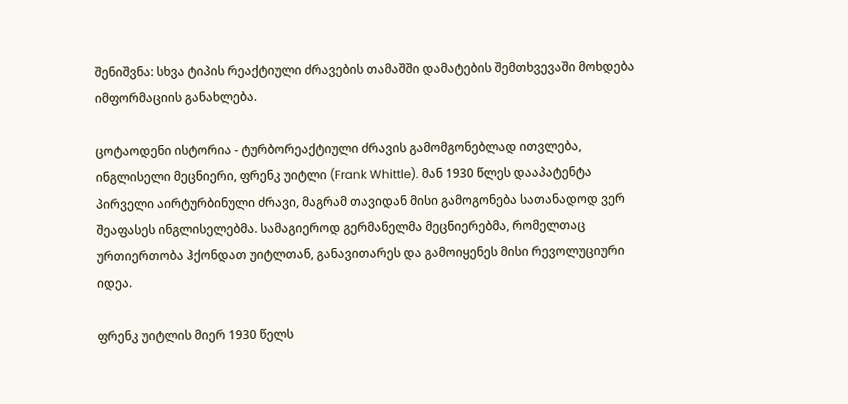შენიშვნა: სხვა ტიპის რეაქტიული ძრავების თამაშში დამატების შემთხვევაში მოხდება
იმფორმაციის განახლება.

ცოტაოდენი ისტორია - ტურბორეაქტიული ძრავის გამომგონებლად ითვლება,
ინგლისელი მეცნიერი, ფრენკ უიტლი (Frank Whittle). მან 1930 წლეს დააპატენტა
პირველი აირტურბინული ძრავი, მაგრამ თავიდან მისი გამოგონება სათანადოდ ვერ
შეაფასეს ინგლისელებმა. სამაგიეროდ გერმანელმა მეცნიერებმა, რომელთაც
ურთიერთობა ჰქონდათ უიტლთან, განავითარეს და გამოიყენეს მისი რევოლუციური
იდეა.

ფრენკ უიტლის მიერ 1930 წელს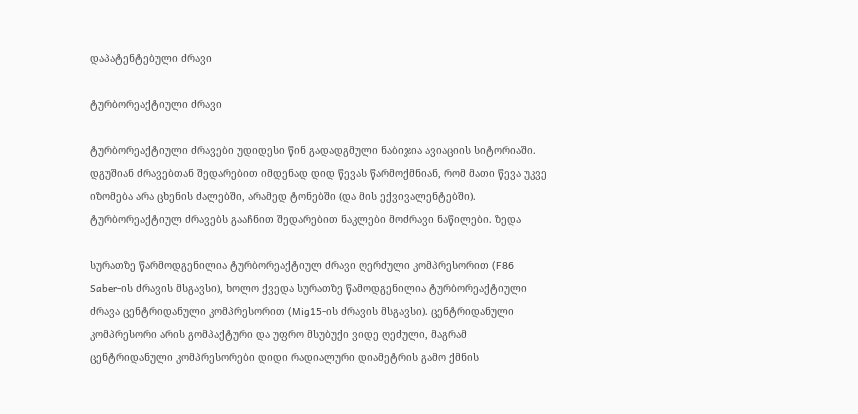დაპატენტებული ძრავი

ტურბორეაქტიული ძრავი

ტურბორეაქტიული ძრავები უდიდესი წინ გადადგმული ნაბიჯია ავიაციის სიტორიაში.
დგუშიან ძრავებთან შედარებით იმდენად დიდ წევას წარმოქმნიან, რომ მათი წევა უკვე
იზომება არა ცხენის ძალებში, არამედ ტონებში (და მის ექვივალენტებში).
ტურბორეაქტიულ ძრავებს გააჩნით შედარებით ნაკლები მოძრავი ნაწილები. ზედა

სურათზე წარმოდგენილია ტურბორეაქტიულ ძრავი ღერძული კომპრესორით (F86
Saber-ის ძრავის მსგავსი), ხოლო ქვედა სურათზე წამოდგენილია ტურბორეაქტიული
ძრავა ცენტრიდანული კომპრესორით (Mig15-ის ძრავის მსგავსი). ცენტრიდანული
კომპრესორი არის გომპაქტური და უფრო მსუბუქი ვიდე ღეძული, მაგრამ
ცენტრიდანული კომპრესორები დიდი რადიალური დიამეტრის გამო ქმნის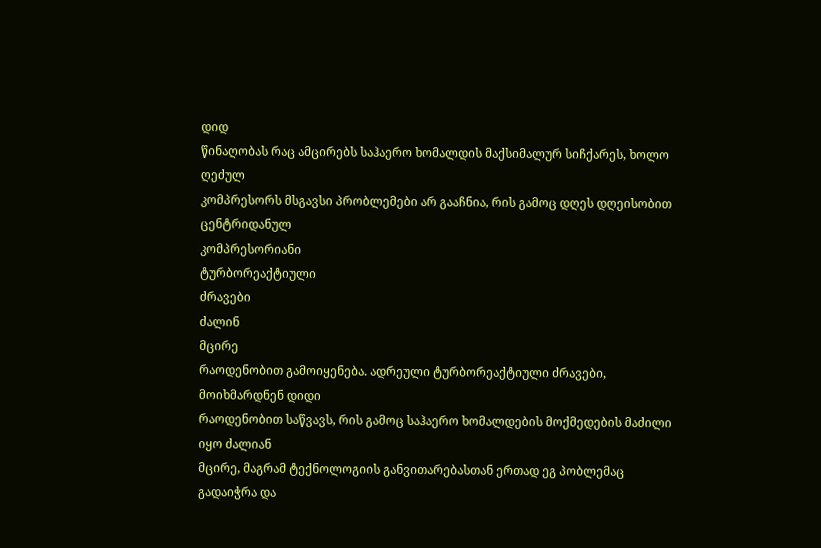დიდ
წინაღობას რაც ამცირებს საჰაერო ხომალდის მაქსიმალურ სიჩქარეს, ხოლო ღეძულ
კომპრესორს მსგავსი პრობლემები არ გააჩნია, რის გამოც დღეს დღეისობით
ცენტრიდანულ
კომპრესორიანი
ტურბორეაქტიული
ძრავები
ძალინ
მცირე
რაოდენობით გამოიყენება. ადრეული ტურბორეაქტიული ძრავები, მოიხმარდნენ დიდი
რაოდენობით საწვავს, რის გამოც საჰაერო ხომალდების მოქმედების მაძილი იყო ძალიან
მცირე, მაგრამ ტექნოლოგიის განვითარებასთან ერთად ეგ პობლემაც გადაიჭრა და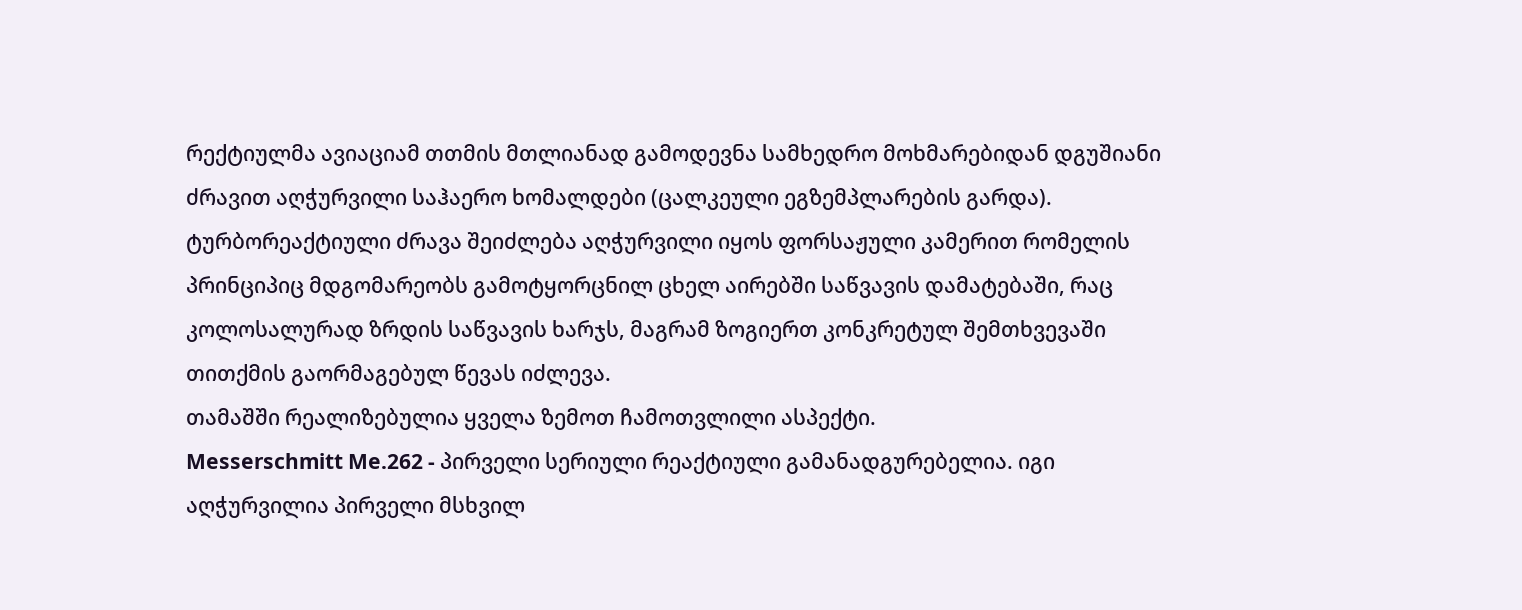რექტიულმა ავიაციამ თთმის მთლიანად გამოდევნა სამხედრო მოხმარებიდან დგუშიანი
ძრავით აღჭურვილი საჰაერო ხომალდები (ცალკეული ეგზემპლარების გარდა).
ტურბორეაქტიული ძრავა შეიძლება აღჭურვილი იყოს ფორსაჟული კამერით რომელის
პრინციპიც მდგომარეობს გამოტყორცნილ ცხელ აირებში საწვავის დამატებაში, რაც
კოლოსალურად ზრდის საწვავის ხარჯს, მაგრამ ზოგიერთ კონკრეტულ შემთხვევაში
თითქმის გაორმაგებულ წევას იძლევა.
თამაშში რეალიზებულია ყველა ზემოთ ჩამოთვლილი ასპექტი.
Messerschmitt Me.262 - პირველი სერიული რეაქტიული გამანადგურებელია. იგი
აღჭურვილია პირველი მსხვილ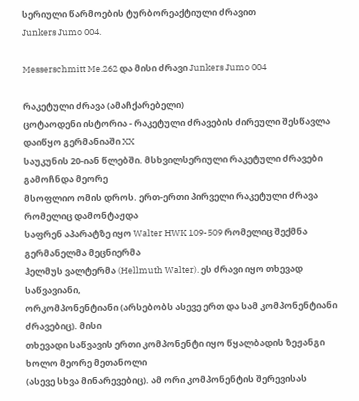სერიული წარმოების ტურბორეაქტიული ძრავით
Junkers Jumo 004.

Messerschmitt Me.262 და მისი ძრავი Junkers Jumo 004

რაკეტული ძრავა (ამაჩქარებელი)
ცოტაოდენი ისტორია - რაკეტული ძრავების ძირეული შესწავლა დაიწყო გერმანიაში XX
საუკუნის 20-იან წლებში. მსხვილსერიული რაკეტული ძრავები გამოჩნდა მეორე
მსოფლიო ომის დროს. ერთ-ერთი პირველი რაკეტული ძრავა რომელიც დამონტაჟდა
საფრენ აპარატზე იყო Walter HWK 109-509 რომელიც შექმნა გერმანელმა მეცნიერმა
ჰელმუს ვალტერმა (Hellmuth Walter). ეს ძრავი იყო თხევად საწვავიანი,
ორკომპონენტიანი (არსებობს ასევე ერთ და სამ კომპონენტიანი ძრავებიც). მისი
თხევადი საწვავის ერთი კომპონენტი იყო წყალბადის ზეჟანგი ხოლო მეორე მეთანოლი
(ასევე სხვა მინარევებიც). ამ ორი კომპონენტის შერევისას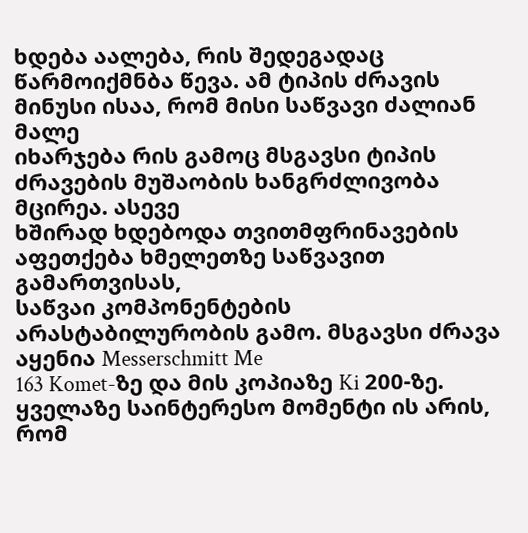ხდება აალება, რის შედეგადაც
წარმოიქმნბა წევა. ამ ტიპის ძრავის მინუსი ისაა, რომ მისი საწვავი ძალიან მალე
იხარჯება რის გამოც მსგავსი ტიპის ძრავების მუშაობის ხანგრძლივობა მცირეა. ასევე
ხშირად ხდებოდა თვითმფრინავების აფეთქება ხმელეთზე საწვავით გამართვისას,
საწვაი კომპონენტების არასტაბილურობის გამო. მსგავსი ძრავა აყენია Messerschmitt Me
163 Komet-ზე და მის კოპიაზე Ki 200-ზე.
ყველაზე საინტერესო მომენტი ის არის, რომ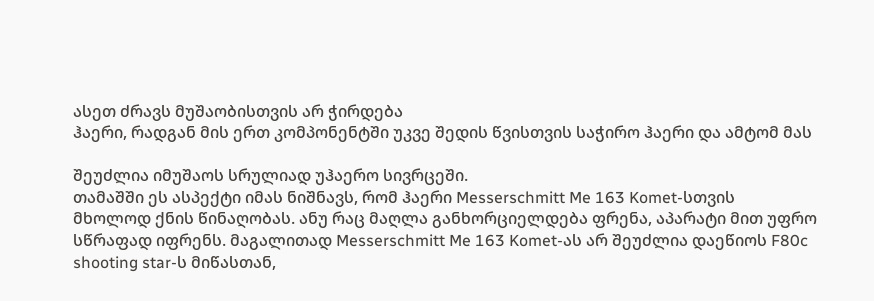ასეთ ძრავს მუშაობისთვის არ ჭირდება
ჰაერი, რადგან მის ერთ კომპონენტში უკვე შედის წვისთვის საჭირო ჰაერი და ამტომ მას

შეუძლია იმუშაოს სრულიად უჰაერო სივრცეში.
თამაშში ეს ასპექტი იმას ნიშნავს, რომ ჰაერი Messerschmitt Me 163 Komet-სთვის
მხოლოდ ქნის წინაღობას. ანუ რაც მაღლა განხორციელდება ფრენა, აპარატი მით უფრო
სწრაფად იფრენს. მაგალითად Messerschmitt Me 163 Komet-ას არ შეუძლია დაეწიოს F80c
shooting star-ს მიწასთან,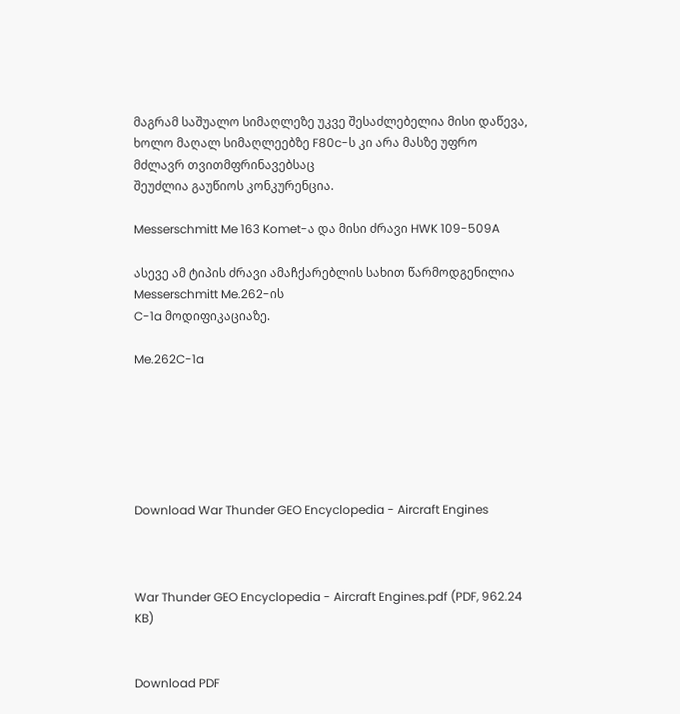მაგრამ საშუალო სიმაღლეზე უკვე შესაძლებელია მისი დაწევა,
ხოლო მაღალ სიმაღლეებზე F80c-ს კი არა მასზე უფრო მძლავრ თვითმფრინავებსაც
შეუძლია გაუწიოს კონკურენცია.

Messerschmitt Me 163 Komet-ა და მისი ძრავი HWK 109-509A

ასევე ამ ტიპის ძრავი ამაჩქარებლის სახით წარმოდგენილია Messerschmitt Me.262-ის
C-1a მოდიფიკაციაზე.

Me.262C-1a






Download War Thunder GEO Encyclopedia - Aircraft Engines



War Thunder GEO Encyclopedia - Aircraft Engines.pdf (PDF, 962.24 KB)


Download PDF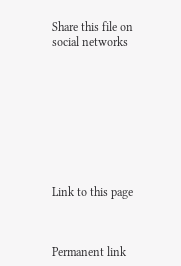Share this file on social networks









Link to this page



Permanent link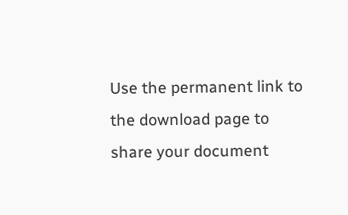Use the permanent link to the download page to share your document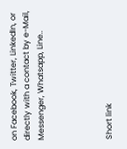on Facebook, Twitter, LinkedIn, or directly with a contact by e-Mail, Messenger, Whatsapp, Line..




Short link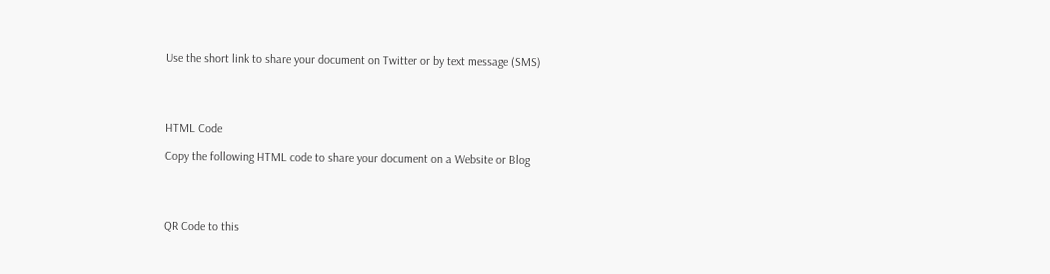Use the short link to share your document on Twitter or by text message (SMS)




HTML Code

Copy the following HTML code to share your document on a Website or Blog




QR Code to this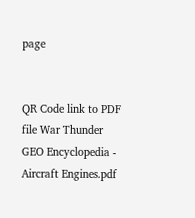page


QR Code link to PDF file War Thunder GEO Encyclopedia - Aircraft Engines.pdf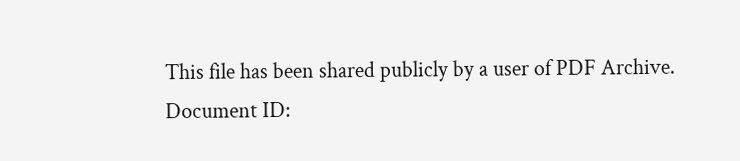This file has been shared publicly by a user of PDF Archive.
Document ID: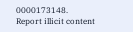0000173148.
Report illicit content